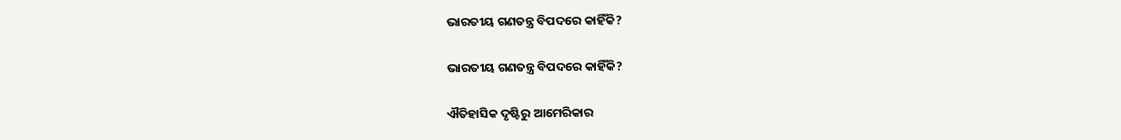ଭାରତୀୟ ଗଣତନ୍ତ୍ର ବିପଦରେ କାହିଁକି?

ଭାରତୀୟ ଗଣତନ୍ତ୍ର ବିପଦରେ କାହିଁକି?

ଐତିହାସିକ ଦୃଷ୍ଟିରୁ ଆମେରିକାର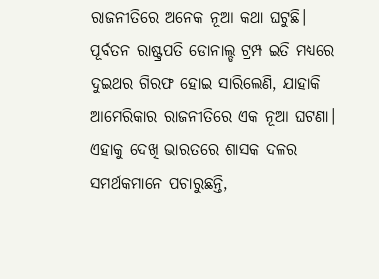ରାଜନୀତିରେ ଅନେକ ନୂଆ କଥା ଘଟୁଛି। ପୂର୍ବତନ ରାଷ୍ଟ୍ରପତି ଡୋନାଲ୍ଡ ଟ୍ରମ୍ପ ଇତି ମଧ୍ୟରେ ଦୁଇଥର ଗିରଫ ହୋଇ ସାରିଲେଣି, ଯାହାକି ଆମେରିକାର ରାଜନୀତିରେ ଏକ ନୂଆ ଘଟଣା। ଏହାକୁ ଦେଖି ଭାରତରେ ଶାସକ ଦଳର ସମର୍ଥକମାନେ ପଚାରୁଛନ୍ତି,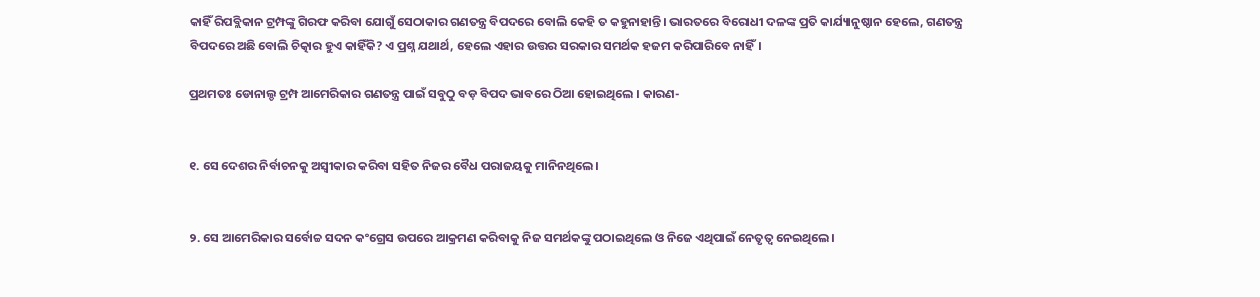କାହିଁ ରିପବ୍ଲିକାନ ଟ୍ରମ୍ପଙ୍କୁ ଗିରଫ କରିବା ଯୋଗୁଁ ସେଠାକାର ଗଣତନ୍ତ୍ର ବିପଦରେ ବୋଲି କେହି ତ କହୁନାହାନ୍ତି। ଭାରତରେ ବିରୋଧୀ ଦଳଙ୍କ ପ୍ରତି କାର୍ଯ୍ୟାନୁଷ୍ଠାନ ହେଲେ, ଗଣତନ୍ତ୍ର ବିପଦରେ ଅଛି ବୋଲି ଚିତ୍କାର ହୁଏ କାହିଁକି? ଏ ପ୍ରଶ୍ନ ଯଥାର୍ଥ, ହେଲେ ଏହାର ଉତ୍ତର ସରକାର ସମର୍ଥକ ହଜମ କରିପାରିବେ ନାହିଁ।

ପ୍ରଥମତଃ ଡୋନାଲ୍ଡ ଟ୍ରମ୍ପ ଆମେରିକାର ଗଣତନ୍ତ୍ର ପାଇଁ ସବୁଠୁ ବଡ଼ ବିପଦ ଭାବରେ ଠିଆ ହୋଇଥିଲେ । କାରଣ-


୧. ସେ ଦେଶର ନିର୍ବାଚନକୁ ଅସ୍ବୀକାର କରିବା ସହିତ ନିଜର ବୈଧ ପରାଜୟକୁ ମାନିନଥିଲେ।


୨. ସେ ଆମେରିକାର ସର୍ବୋଚ୍ଚ ସଦନ କଂଗ୍ରେସ ଉପରେ ଆକ୍ରମଣ କରିବାକୁ ନିଜ ସମର୍ଥକଙ୍କୁ ପଠାଇଥିଲେ ଓ ନିଜେ ଏଥିପାଇଁ ନେତୃତ୍ବ ନେଇଥିଲେ।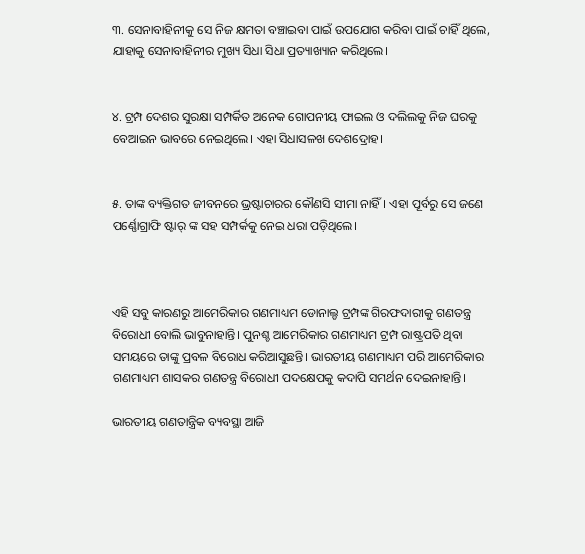୩. ସେନାବାହିନୀକୁ ସେ ନିଜ କ୍ଷମତା ବଞ୍ଚାଇବା ପାଇଁ ଉପଯୋଗ କରିବା ପାଇଁ ଚାହିଁ ଥିଲେ, ଯାହାକୁ ସେନାବାହିନୀର ମୁଖ୍ୟ ସିଧା ସିଧା ପ୍ରତ୍ୟାଖ୍ୟାନ କରିଥିଲେ।


୪. ଟ୍ରମ୍ପ ଦେଶର ସୁରକ୍ଷା ସମ୍ପର୍କିତ ଅନେକ ଗୋପନୀୟ ଫାଇଲ ଓ ଦଲିଲକୁ ନିଜ ଘରକୁ ବେଆଇନ ଭାବରେ ନେଇଥିଲେ। ଏହା ସିଧାସଳଖ ଦେଶଦ୍ରୋହ।


୫. ତାଙ୍କ ବ୍ୟକ୍ତିଗତ ଜୀବନରେ ଭ୍ରଷ୍ଟାଚାରର କୌଣସି ସୀମା ନାହିଁ। ଏହା ପୂର୍ବରୁ ସେ ଜଣେ ପର୍ଣ୍ଣୋଗ୍ରାଫି ଷ୍ଟାର୍ ଙ୍କ ସହ ସମ୍ପର୍କକୁ ନେଇ ଧରା ପଡ଼ିଥିଲେ।



ଏହି ସବୁ କାରଣରୁ ଆମେରିକାର ଗଣମାଧ୍ୟମ ଡୋନାଲ୍ଡ ଟ୍ରମ୍ପଙ୍କ ଗିରଫଦାରୀକୁ ଗଣତନ୍ତ୍ର ବିରୋଧୀ ବୋଲି ଭାବୁନାହାନ୍ତି। ପୁନଶ୍ଚ ଆମେରିକାର ଗଣମାଧ୍ୟମ ଟ୍ରମ୍ପ ରାଷ୍ଟ୍ରପତି ଥିବା ସମୟରେ ତାଙ୍କୁ ପ୍ରବଳ ବିରୋଧ କରିଆସୁଛନ୍ତି। ଭାରତୀୟ ଗଣମାଧ୍ୟମ ପରି ଆମେରିକାର ଗଣମାଧ୍ୟମ ଶାସକର ଗଣତନ୍ତ୍ର ବିରୋଧୀ ପଦକ୍ଷେପକୁ କଦାପି ସମର୍ଥନ ଦେଇନାହାନ୍ତି।

ଭାରତୀୟ ଗଣତାନ୍ତ୍ରିକ ବ୍ୟବସ୍ଥା ଆଜି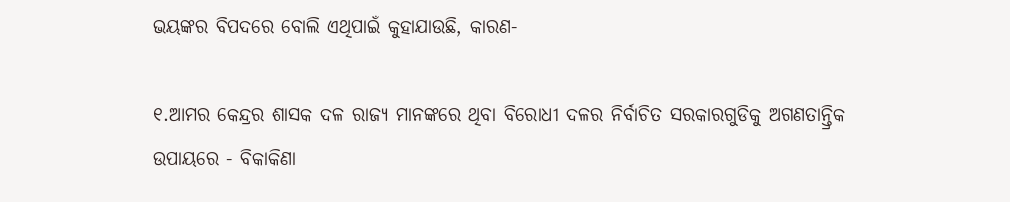ଭୟଙ୍କର ବିପଦରେ ବୋଲି ଏଥିପାଇଁ କୁହାଯାଉଛି, କାରଣ-

୧.ଆମର କେନ୍ଦ୍ରର ଶାସକ ଦଳ ରାଜ୍ୟ ମାନଙ୍କରେ ଥିବା ବିରୋଧୀ ଦଳର ନିର୍ବାଚିତ ସରକାରଗୁଡିକୁ ଅଗଣତାନ୍ତ୍ରିକ ଉପାୟରେ - ବିକାକିଣା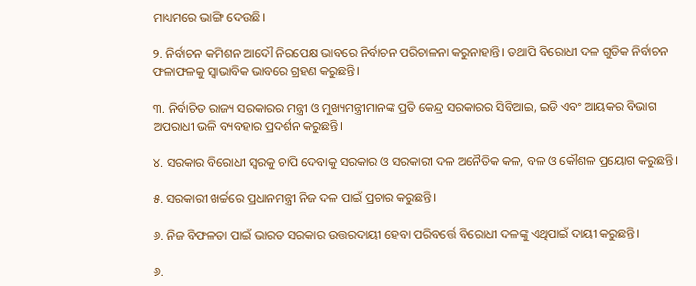ମାଧ୍ୟମରେ ଭାଙ୍ଗି ଦେଉଛି।

୨. ନିର୍ବାଚନ କମିଶନ ଆଦୌ ନିରପେକ୍ଷ ଭାବରେ ନିର୍ବାଚନ ପରିଚାଳନା କରୁନାହାନ୍ତି। ତଥାପି ବିରୋଧୀ ଦଳ ଗୁଡିକ ନିର୍ବାଚନ ଫଳାଫଳକୁ ସ୍ବାଭାବିକ ଭାବରେ ଗ୍ରହଣ କରୁଛନ୍ତି।

୩. ନିର୍ବାଚିତ ରାଜ୍ୟ ସରକାରର ମନ୍ତ୍ରୀ ଓ ମୁଖ୍ୟମନ୍ତ୍ରୀମାନଙ୍କ ପ୍ରତି କେନ୍ଦ୍ର ସରକାରର ସିବିଆଇ, ଇଡି ଏବଂ ଆୟକର ବିଭାଗ ଅପରାଧୀ ଭଳି ବ୍ୟବହାର ପ୍ରଦର୍ଶନ କରୁଛନ୍ତି।

୪. ସରକାର ବିରୋଧୀ ସ୍ବରକୁ ଚାପି ଦେବାକୁ ସରକାର ଓ ସରକାରୀ ଦଳ ଅନୈତିକ କଳ, ବଳ ଓ କୌଶଳ ପ୍ରୟୋଗ କରୁଛନ୍ତି।

୫. ସରକାରୀ ଖର୍ଚ୍ଚରେ ପ୍ରଧାନମନ୍ତ୍ରୀ ନିଜ ଦଳ ପାଇଁ ପ୍ରଚାର କରୁଛନ୍ତି।

୬. ନିଜ ବିଫଳତା ପାଇଁ ଭାରତ ସରକାର ଉତ୍ତରଦାୟୀ ହେବା ପରିବର୍ତ୍ତେ ବିରୋଧୀ ଦଳଙ୍କୁ ଏଥିପାଇଁ ଦାୟୀ କରୁଛନ୍ତି।

୬.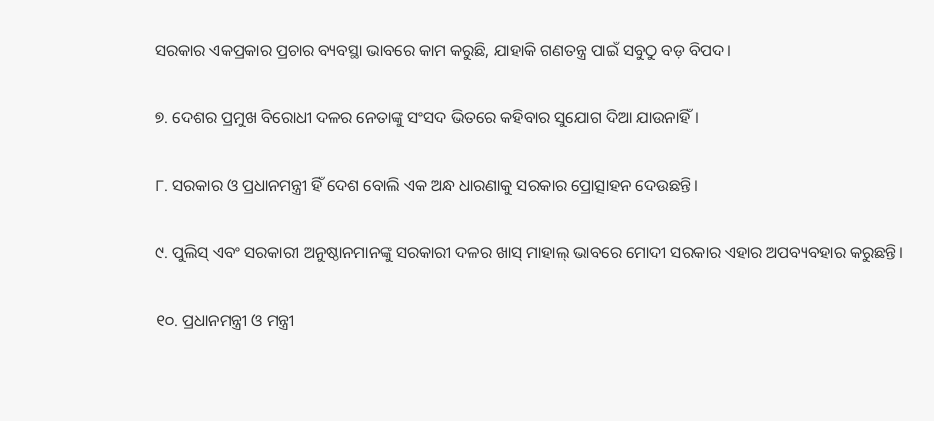ସରକାର ଏକପ୍ରକାର ପ୍ରଚାର ବ୍ୟବସ୍ଥା ଭାବରେ କାମ କରୁଛି, ଯାହାକି ଗଣତନ୍ତ୍ର ପାଇଁ ସବୁଠୁ ବଡ଼ ବିପଦ।

୭. ଦେଶର ପ୍ରମୁଖ ବିରୋଧୀ ଦଳର ନେତାଙ୍କୁ ସଂସଦ ଭିତରେ କହିବାର ସୁଯୋଗ ଦିଆ ଯାଉନାହିଁ।

୮. ସରକାର ଓ ପ୍ରଧାନମନ୍ତ୍ରୀ ହିଁ ଦେଶ ବୋଲି ଏକ ଅନ୍ଧ ଧାରଣାକୁ ସରକାର ପ୍ରୋତ୍ସାହନ ଦେଉଛନ୍ତି।

୯. ପୁଲିସ୍ ଏବଂ ସରକାରୀ ଅନୁଷ୍ଠାନମାନଙ୍କୁ ସରକାରୀ ଦଳର ଖାସ୍ ମାହାଲ୍ ଭାବରେ ମୋଦୀ ସରକାର ଏହାର ଅପବ୍ୟବହାର କରୁଛନ୍ତି।

୧୦. ପ୍ରଧାନମନ୍ତ୍ରୀ ଓ ମନ୍ତ୍ରୀ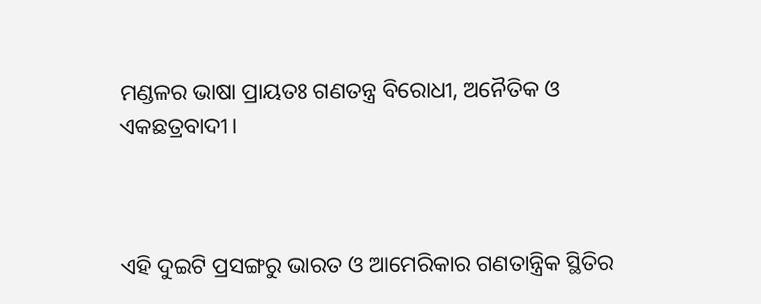ମଣ୍ଡଳର ଭାଷା ପ୍ରାୟତଃ ଗଣତନ୍ତ୍ର ବିରୋଧୀ, ଅନୈତିକ ଓ ଏକଛତ୍ରବାଦୀ।



ଏହି ଦୁଇଟି ପ୍ରସଙ୍ଗରୁ ଭାରତ ଓ ଆମେରିକାର ଗଣତାନ୍ତ୍ରିକ ସ୍ଥିତିର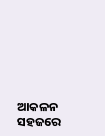ଆକଳନ ସହଜରେ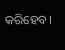କରିହେବ।